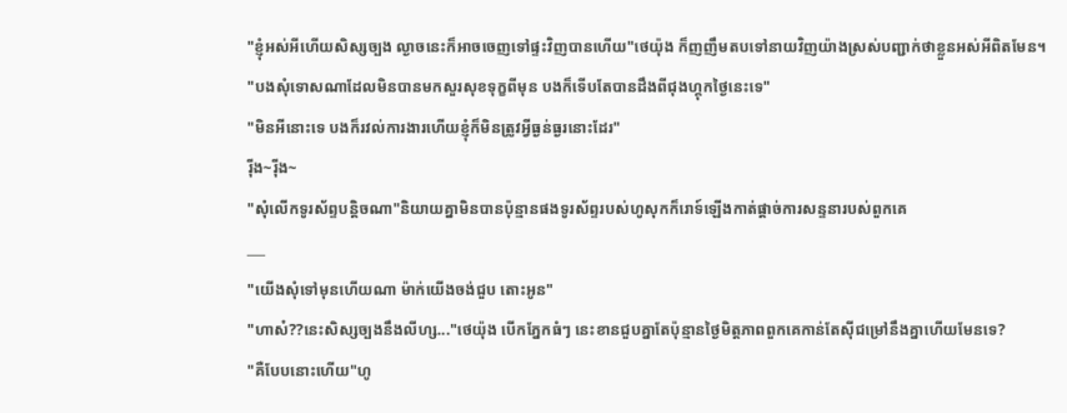"ខ្ញុំអស់អីហើយសិស្សច្បង ល្ងាចនេះក៏អាចចេញទៅផ្ទះវិញបានហើយ"ថេយ៉ុង ក៏ញញឹមតបទៅនាយវិញយ៉ាងស្រស់បញ្ជាក់ថាខ្លួនអស់អីពិតមែន។
"បងសុំទោសណាដែលមិនបានមកសួរសុខទុក្ខពីមុន បងក៏ទើបតែបានដឹងពីជុងហ្គុកថ្ងៃនេះទេ"
"មិនអីនោះទេ បងក៏រវល់ការងារហើយខ្ញុំក៏មិនត្រូវអ្វីធ្ងន់ធ្ងរនោះដែរ"
រ៉ីង~រ៉ីង~
"សុំលើកទូរស័ព្ទបន្តិចណា"និយាយគ្នាមិនបានប៉ុន្មានផងទូរស័ព្ទរបស់ហូសុកក៏រោទ៍ឡើងកាត់ផ្ដាច់ការសន្ទនារបស់ពួកគេ
___
"យើងសុំទៅមុនហើយណា ម៉ាក់យើងចង់ជួប តោះអូន"
"ហាស៎??នេះសិស្សច្បងនឹងលីហ្ស..."ថេយ៉ុង បើកភ្នែកធំៗ នេះខានជួបគ្នាតែប៉ុន្មានថ្ងៃមិត្តភាពពួកគេកាន់តែស៊ីជម្រៅនឹងគ្នាហើយមែនទេ?
"គឺបែបនោះហើយ"ហូ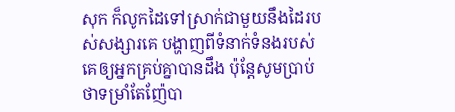សុក ក៏លូកដៃទៅស្រាក់ជាមួយនឹងដៃរបស់សង្សារគេ បង្ហាញពីទំនាក់ទំនងរបស់គេឲ្យអ្នកគ្រប់គ្នាបានដឹង ប៉ុន្តែសូមប្រាប់ថាទម្រាំតែញ៉ែបា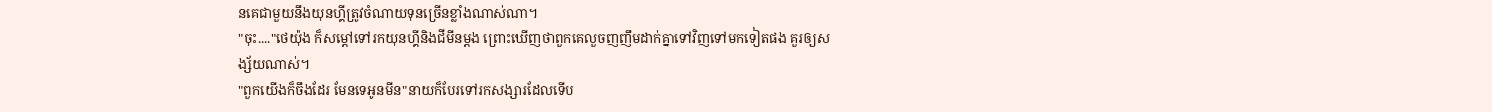នគេជាមួយនឹងយុនហ្គីត្រូវចំណាយទុនច្រើនខ្លាំងណាស់ណា។
"ចុះ...."ថេយ៉ុង ក៏សម្ដៅទៅរកយុនហ្គីនិងជីមីនម្ដង ព្រោះឃើញថាពួកគេលួចញញឹមដាក់គ្នាទៅវិញទៅមកទៀតផង គួរឲ្យសង្ស័យណាស់។
"ពួកយើងក៏ចឹងដែរ មែនទេអូនមីន"នាយក៏បែរទៅរកសង្សារដែលទើប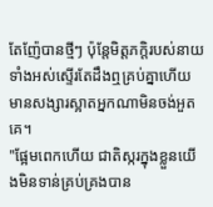តែញ៉ែបានថ្មីៗ ប៉ុន្តែមិត្តភក្ដិរបស់នាយទាំងអស់ស្ទើរតែដឹងឮគ្រប់គ្នាហើយ មានសង្សារស្អាតអ្នកណាមិនចង់អួតគេ។
"ផ្អែមពេកហើយ ជាតិស្ករក្នុងខ្លួនយើងមិនទាន់គ្រប់គ្រងបាន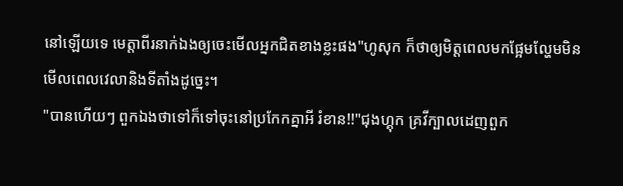នៅឡើយទេ មេត្តាពីរនាក់ឯងឲ្យចេះមើលអ្នកជិតខាងខ្លះផង"ហូសុក ក៏ថាឲ្យមិត្តពេលមកផ្អែមល្ហែមមិនមើលពេលវេលានិងទីតាំងដូច្នេះ។
"បានហើយៗ ពួកឯងថាទៅក៏ទៅចុះនៅប្រកែកគ្នាអី រំខាន!!"ជុងហ្គុក គ្រវីក្បាលដេញពួក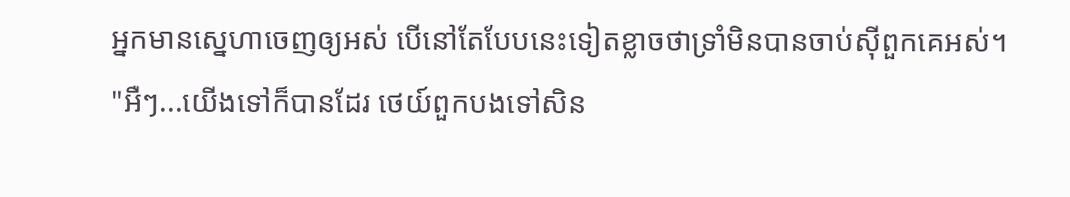អ្នកមានស្នេហាចេញឲ្យអស់ បើនៅតែបែបនេះទៀតខ្លាចថាទ្រាំមិនបានចាប់ស៊ីពួកគេអស់។
"អឺៗ...យើងទៅក៏បានដែរ ថេយ៍ពួកបងទៅសិន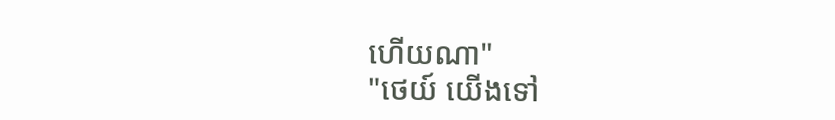ហើយណា"
"ថេយ៍ យើងទៅ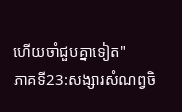ហើយចាំជួបគ្នាទៀត"
ភាគទី23:សង្សារសំណព្វចិ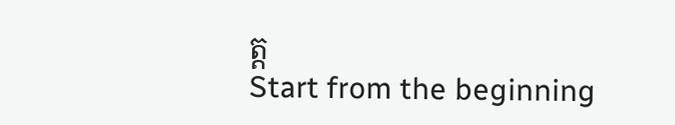ត្ត
Start from the beginning